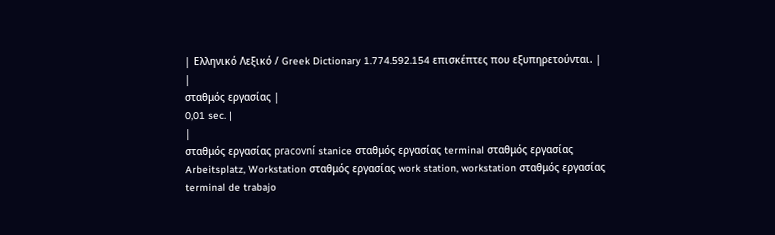| Ελληνικό Λεξικό / Greek Dictionary 1.774.592.154 επισκέπτες που εξυπηρετούνται. |
|
σταθμός εργασίας |
0,01 sec. |
|
σταθμός εργασίας pracovní stanice σταθμός εργασίας terminal σταθμός εργασίας Arbeitsplatz, Workstation σταθμός εργασίας work station, workstation σταθμός εργασίας terminal de trabajo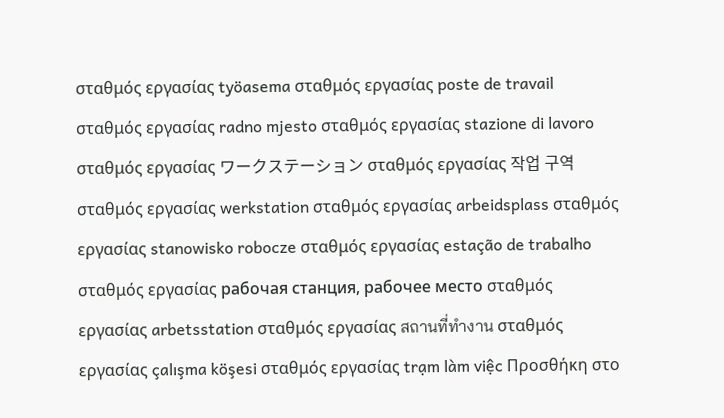σταθμός εργασίας työasema σταθμός εργασίας poste de travail σταθμός εργασίας radno mjesto σταθμός εργασίας stazione di lavoro σταθμός εργασίας ワークステーション σταθμός εργασίας 작업 구역 σταθμός εργασίας werkstation σταθμός εργασίας arbeidsplass σταθμός εργασίας stanowisko robocze σταθμός εργασίας estação de trabalho σταθμός εργασίας рабочая станция, рабочее место σταθμός εργασίας arbetsstation σταθμός εργασίας สถานที่ทำงาน σταθμός εργασίας çalışma köşesi σταθμός εργασίας trạm làm việc Προσθήκη στο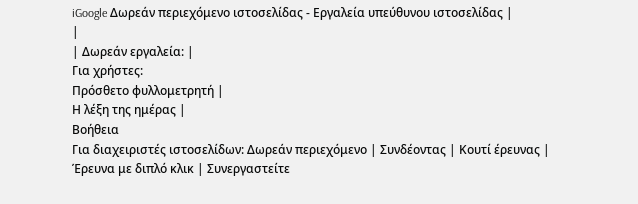iGoogle Δωρεάν περιεχόμενο ιστοσελίδας - Εργαλεία υπεύθυνου ιστοσελίδας |
|
| Δωρεάν εργαλεία: |
Για χρήστες:
Πρόσθετο φυλλομετρητή |
Η λέξη της ημέρας |
Βοήθεια
Για διαχειριστές ιστοσελίδων: Δωρεάν περιεχόμενο | Συνδέοντας | Κουτί έρευνας | Έρευνα με διπλό κλικ | Συνεργαστείτε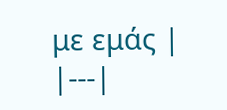με εμάς |
|---|